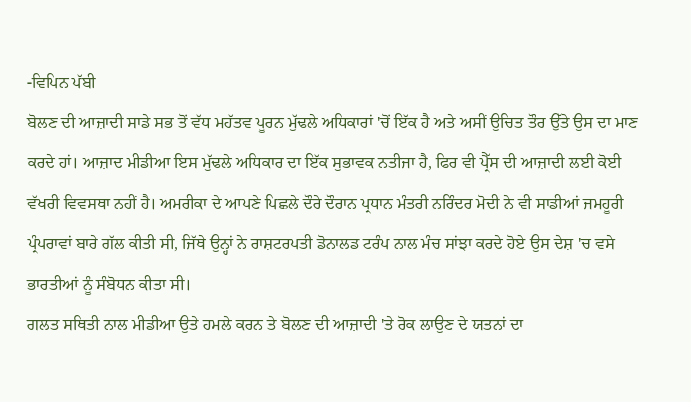-ਵਿਪਿਨ ਪੱਬੀ
ਬੋਲਣ ਦੀ ਆਜ਼ਾਦੀ ਸਾਡੇ ਸਭ ਤੋਂ ਵੱਧ ਮਹੱਤਵ ਪੂਰਨ ਮੁੱਢਲੇ ਅਧਿਕਾਰਾਂ 'ਚੋਂ ਇੱਕ ਹੈ ਅਤੇ ਅਸੀਂ ਉਚਿਤ ਤੌਰ ਉੱਤੇ ਉਸ ਦਾ ਮਾਣ ਕਰਦੇ ਹਾਂ। ਆਜ਼ਾਦ ਮੀਡੀਆ ਇਸ ਮੁੱਢਲੇ ਅਧਿਕਾਰ ਦਾ ਇੱਕ ਸੁਭਾਵਕ ਨਤੀਜਾ ਹੈ, ਫਿਰ ਵੀ ਪ੍ਰੈੱਸ ਦੀ ਆਜ਼ਾਦੀ ਲਈ ਕੋਈ ਵੱਖਰੀ ਵਿਵਸਥਾ ਨਹੀਂ ਹੈ। ਅਮਰੀਕਾ ਦੇ ਆਪਣੇ ਪਿਛਲੇ ਦੌਰੇ ਦੌਰਾਨ ਪ੍ਰਧਾਨ ਮੰਤਰੀ ਨਰਿੰਦਰ ਮੋਦੀ ਨੇ ਵੀ ਸਾਡੀਆਂ ਜਮਹੂਰੀ ਪ੍ਰੰਪਰਾਵਾਂ ਬਾਰੇ ਗੱਲ ਕੀਤੀ ਸੀ, ਜਿੱਥੇ ਉਨ੍ਹਾਂ ਨੇ ਰਾਸ਼ਟਰਪਤੀ ਡੋਨਾਲਡ ਟਰੰਪ ਨਾਲ ਮੰਚ ਸਾਂਝਾ ਕਰਦੇ ਹੋਏ ਉਸ ਦੇਸ਼ 'ਚ ਵਸੇ ਭਾਰਤੀਆਂ ਨੂੰ ਸੰਬੋਧਨ ਕੀਤਾ ਸੀ।
ਗਲਤ ਸਥਿਤੀ ਨਾਲ ਮੀਡੀਆ ਉਤੇ ਹਮਲੇ ਕਰਨ ਤੇ ਬੋਲਣ ਦੀ ਆਜ਼ਾਦੀ 'ਤੇ ਰੋਕ ਲਾਉਣ ਦੇ ਯਤਨਾਂ ਦਾ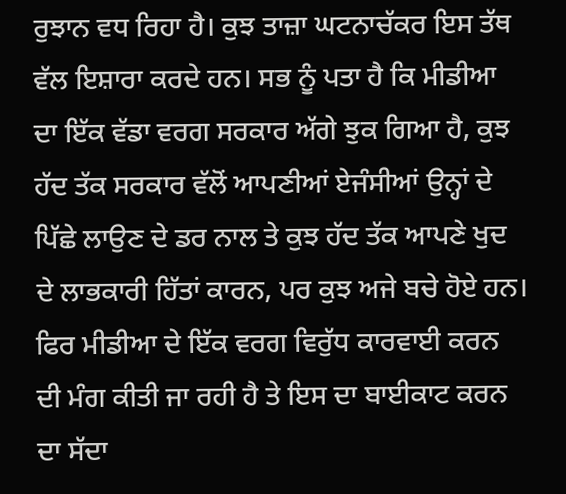ਰੁਝਾਨ ਵਧ ਰਿਹਾ ਹੈ। ਕੁਝ ਤਾਜ਼ਾ ਘਟਨਾਚੱਕਰ ਇਸ ਤੱਥ ਵੱਲ ਇਸ਼ਾਰਾ ਕਰਦੇ ਹਨ। ਸਭ ਨੂੰ ਪਤਾ ਹੈ ਕਿ ਮੀਡੀਆ ਦਾ ਇੱਕ ਵੱਡਾ ਵਰਗ ਸਰਕਾਰ ਅੱਗੇ ਝੁਕ ਗਿਆ ਹੈ, ਕੁਝ ਹੱਦ ਤੱਕ ਸਰਕਾਰ ਵੱਲੋਂ ਆਪਣੀਆਂ ਏਜੰਸੀਆਂ ਉਨ੍ਹਾਂ ਦੇ ਪਿੱਛੇ ਲਾਉਣ ਦੇ ਡਰ ਨਾਲ ਤੇ ਕੁਝ ਹੱਦ ਤੱਕ ਆਪਣੇ ਖੁਦ ਦੇ ਲਾਭਕਾਰੀ ਹਿੱਤਾਂ ਕਾਰਨ, ਪਰ ਕੁਝ ਅਜੇ ਬਚੇ ਹੋਏ ਹਨ। ਫਿਰ ਮੀਡੀਆ ਦੇ ਇੱਕ ਵਰਗ ਵਿਰੁੱਧ ਕਾਰਵਾਈ ਕਰਨ ਦੀ ਮੰਗ ਕੀਤੀ ਜਾ ਰਹੀ ਹੈ ਤੇ ਇਸ ਦਾ ਬਾਈਕਾਟ ਕਰਨ ਦਾ ਸੱਦਾ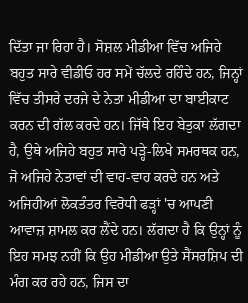ਦਿੱਤਾ ਜਾ ਰਿਹਾ ਹੈ। ਸੋਸ਼ਲ ਮੀਡੀਆ ਵਿੱਚ ਅਜਿਹੇ ਬਹੁਤ ਸਾਰੇ ਵੀਡੀਓ ਹਰ ਸਮੇਂ ਚੱਲਦੇ ਰਹਿੰਦੇ ਹਨ, ਜਿਨ੍ਹਾਂ ਵਿੱਚ ਤੀਸਰੇ ਦਰਜੇ ਦੇ ਨੇਤਾ ਮੀਡੀਆ ਦਾ ਬਾਈਕਾਟ ਕਰਨ ਦੀ ਗੱਲ ਕਰਦੇ ਹਨ। ਜਿੱਥੇ ਇਹ ਬੇਤੁਕਾ ਲੱਗਦਾ ਹੈ, ਉਥੇ ਅਜਿਹੇ ਬਹੁਤ ਸਾਰੇ ਪੜ੍ਹੇ-ਲਿਖੇ ਸਮਰਥਕ ਹਨ, ਜੋ ਅਜਿਹੇ ਨੇਤਾਵਾਂ ਦੀ ਵਾਹ-ਵਾਹ ਕਰਦੇ ਹਨ ਅਤੇ ਅਜਿਹੀਆਂ ਲੋਕਤੰਤਰ ਵਿਰੋਧੀ ਫੜ੍ਹਾਂ 'ਚ ਆਪਣੀ ਆਵਾਜ਼ ਸ਼ਾਮਲ ਕਰ ਲੈਂਦੇ ਹਨ। ਲੱਗਦਾ ਹੈ ਕਿ ਉਨ੍ਹਾਂ ਨੂੰ ਇਹ ਸਮਝ ਨਹੀਂ ਕਿ ਉਹ ਮੀਡੀਆ ਉਤੇ ਸੈਂਸਰਸ਼ਿਪ ਦੀ ਮੰਗ ਕਰ ਰਹੇ ਹਨ, ਜਿਸ ਦਾ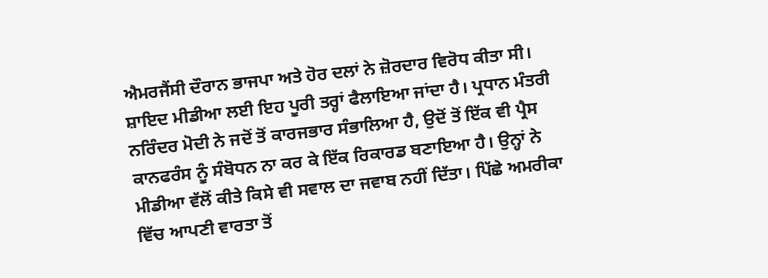ਐਮਰਜੈਂਸੀ ਦੌਰਾਨ ਭਾਜਪਾ ਅਤੇ ਹੋਰ ਦਲਾਂ ਨੇ ਜ਼ੋਰਦਾਰ ਵਿਰੋਧ ਕੀਤਾ ਸੀ।
ਸ਼ਾਇਦ ਮੀਡੀਆ ਲਈ ਇਹ ਪੂਰੀ ਤਰ੍ਹਾਂ ਫੈਲਾਇਆ ਜਾਂਦਾ ਹੈ। ਪ੍ਰਧਾਨ ਮੰਤਰੀ ਨਰਿੰਦਰ ਮੋਦੀ ਨੇ ਜਦੋਂ ਤੋਂ ਕਾਰਜਭਾਰ ਸੰਭਾਲਿਆ ਹੈ, ਉਦੋਂ ਤੋਂ ਇੱਕ ਵੀ ਪ੍ਰੈਸ ਕਾਨਫਰੰਸ ਨੂੰ ਸੰਬੋਧਨ ਨਾ ਕਰ ਕੇ ਇੱਕ ਰਿਕਾਰਡ ਬਣਾਇਆ ਹੈ। ਉਨ੍ਹਾਂ ਨੇ ਮੀਡੀਆ ਵੱਲੋਂ ਕੀਤੇ ਕਿਸੇ ਵੀ ਸਵਾਲ ਦਾ ਜਵਾਬ ਨਹੀਂ ਦਿੱਤਾ। ਪਿੱਛੇ ਅਮਰੀਕਾ ਵਿੱਚ ਆਪਣੀ ਵਾਰਤਾ ਤੋਂ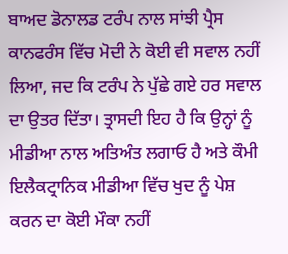ਬਾਅਦ ਡੋਨਾਲਡ ਟਰੰਪ ਨਾਲ ਸਾਂਝੀ ਪ੍ਰੈਸ ਕਾਨਫਰੰਸ ਵਿੱਚ ਮੋਦੀ ਨੇ ਕੋਈ ਵੀ ਸਵਾਲ ਨਹੀਂ ਲਿਆ, ਜਦ ਕਿ ਟਰੰਪ ਨੇ ਪੁੱਛੇ ਗਏ ਹਰ ਸਵਾਲ ਦਾ ਉਤਰ ਦਿੱਤਾ। ਤ੍ਰਾਸਦੀ ਇਹ ਹੈ ਕਿ ਉਨ੍ਹਾਂ ਨੂੰ ਮੀਡੀਆ ਨਾਲ ਅਤਿਅੰਤ ਲਗਾਓ ਹੈ ਅਤੇ ਕੌਮੀ ਇਲੈਕਟ੍ਰਾਨਿਕ ਮੀਡੀਆ ਵਿੱਚ ਖੁਦ ਨੂੰ ਪੇਸ਼ ਕਰਨ ਦਾ ਕੋਈ ਮੌਕਾ ਨਹੀਂ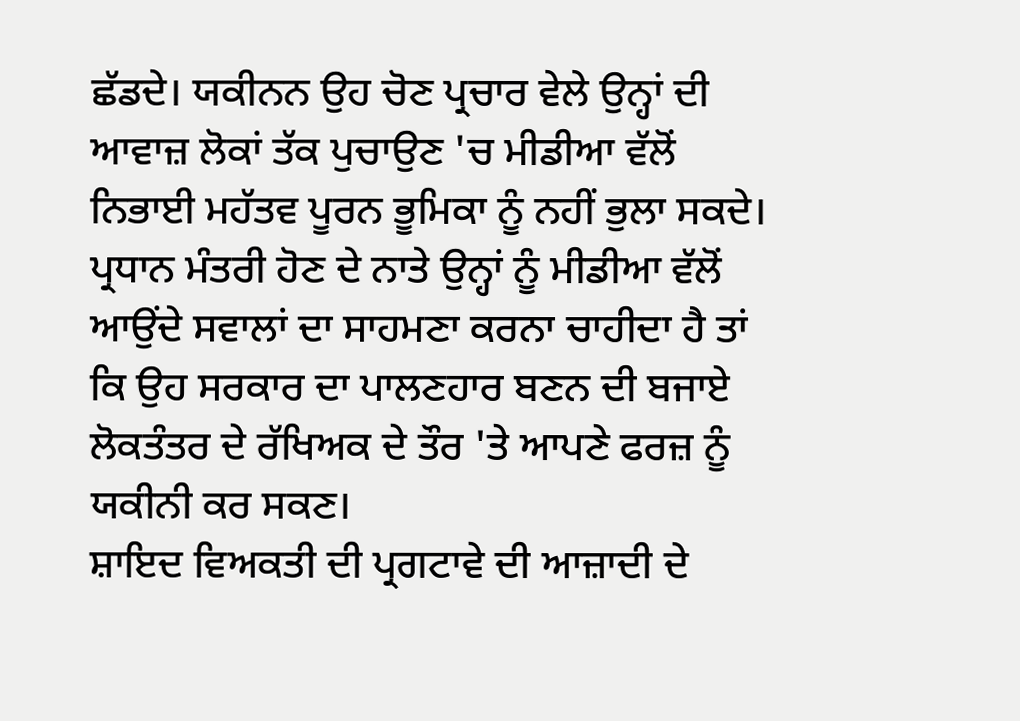ਛੱਡਦੇ। ਯਕੀਨਨ ਉਹ ਚੋਣ ਪ੍ਰਚਾਰ ਵੇਲੇ ਉਨ੍ਹਾਂ ਦੀ ਆਵਾਜ਼ ਲੋਕਾਂ ਤੱਕ ਪੁਚਾਉਣ 'ਚ ਮੀਡੀਆ ਵੱਲੋਂ ਨਿਭਾਈ ਮਹੱਤਵ ਪੂਰਨ ਭੂਮਿਕਾ ਨੂੰ ਨਹੀਂ ਭੁਲਾ ਸਕਦੇ। ਪ੍ਰਧਾਨ ਮੰਤਰੀ ਹੋਣ ਦੇ ਨਾਤੇ ਉਨ੍ਹਾਂ ਨੂੰ ਮੀਡੀਆ ਵੱਲੋਂ ਆਉਂਦੇ ਸਵਾਲਾਂ ਦਾ ਸਾਹਮਣਾ ਕਰਨਾ ਚਾਹੀਦਾ ਹੈ ਤਾਂ ਕਿ ਉਹ ਸਰਕਾਰ ਦਾ ਪਾਲਣਹਾਰ ਬਣਨ ਦੀ ਬਜਾਏ ਲੋਕਤੰਤਰ ਦੇ ਰੱਖਿਅਕ ਦੇ ਤੌਰ 'ਤੇ ਆਪਣੇ ਫਰਜ਼ ਨੂੰ ਯਕੀਨੀ ਕਰ ਸਕਣ।
ਸ਼ਾਇਦ ਵਿਅਕਤੀ ਦੀ ਪ੍ਰਗਟਾਵੇ ਦੀ ਆਜ਼ਾਦੀ ਦੇ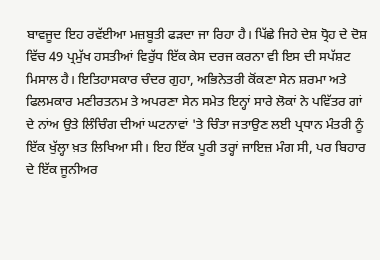ਬਾਵਜੂਦ ਇਹ ਰਵੱਈਆ ਮਜ਼ਬੂਤੀ ਫੜਦਾ ਜਾ ਰਿਹਾ ਹੈ। ਪਿੱਛੇ ਜਿਹੇ ਦੇਸ਼ ਧ੍ਰੋਹ ਦੇ ਦੋਸ਼ ਵਿੱਚ 49 ਪ੍ਰਮੁੱਖ ਹਸਤੀਆਂ ਵਿਰੁੱਧ ਇੱਕ ਕੇਸ ਦਰਜ ਕਰਨਾ ਵੀ ਇਸ ਦੀ ਸਪੱਸ਼ਟ ਮਿਸਾਲ ਹੈ। ਇਤਿਹਾਸਕਾਰ ਚੰਦਰ ਗੁਹਾ, ਅਭਿਨੇਤਰੀ ਕੋਂਕਣਾ ਸੇਨ ਸ਼ਰਮਾ ਅਤੇ ਫਿਲਮਕਾਰ ਮਣੀਰਤਨਮ ਤੇ ਅਪਰਣਾ ਸੇਨ ਸਮੇਤ ਇਨ੍ਹਾਂ ਸਾਰੇ ਲੋਕਾਂ ਨੇ ਪਵਿੱਤਰ ਗਾਂ ਦੇ ਨਾਂਅ ਉਤੇ ਲਿੰਚਿੰਗ ਦੀਆਂ ਘਟਨਾਵਾਂ 'ਤੇ ਚਿੰਤਾ ਜਤਾਉਣ ਲਈ ਪ੍ਰਧਾਨ ਮੰਤਰੀ ਨੂੰ ਇੱਕ ਖੁੱਲ੍ਹਾ ਖ਼ਤ ਲਿਖਿਆ ਸੀ। ਇਹ ਇੱਕ ਪੂਰੀ ਤਰ੍ਹਾਂ ਜਾਇਜ਼ ਮੰਗ ਸੀ, ਪਰ ਬਿਹਾਰ ਦੇ ਇੱਕ ਜੂਨੀਅਰ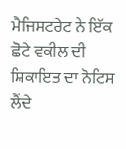ਮੈਜਿਸਟਰੇਟ ਨੇ ਇੱਕ ਛੋਟੇ ਵਕੀਲ ਦੀ ਸ਼ਿਕਾਇਤ ਦਾ ਨੋਟਿਸ ਲੈਂਦੇ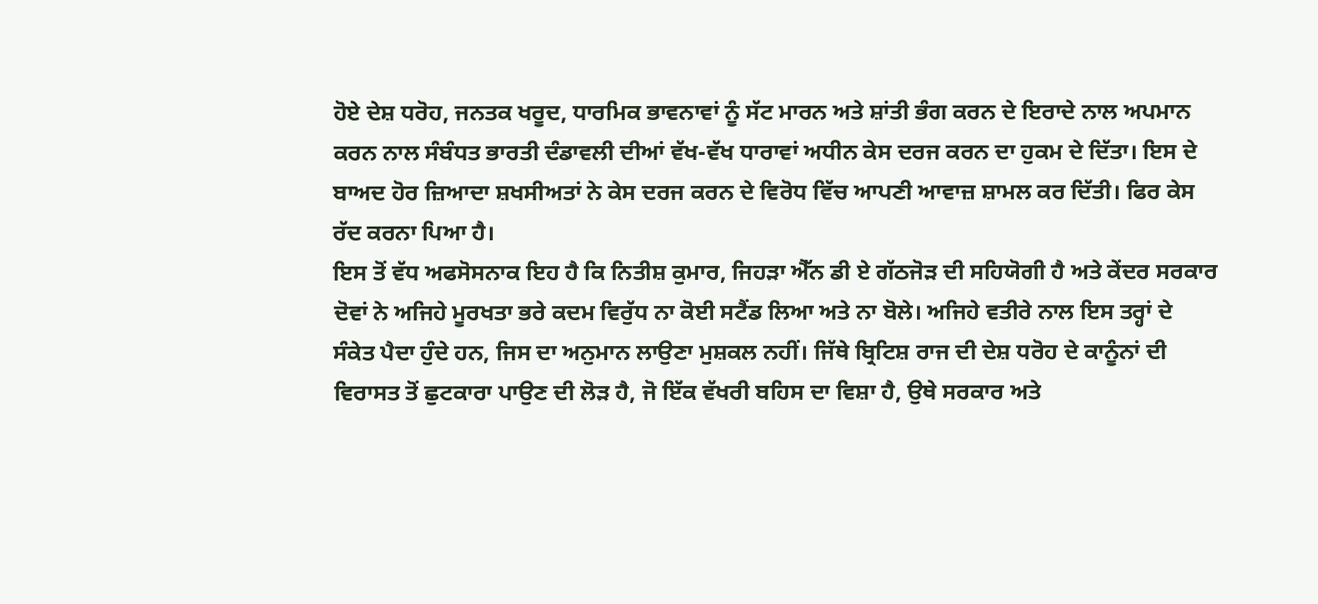ਹੋਏ ਦੇਸ਼ ਧਰੋਹ, ਜਨਤਕ ਖਰੂਦ, ਧਾਰਮਿਕ ਭਾਵਨਾਵਾਂ ਨੂੰ ਸੱਟ ਮਾਰਨ ਅਤੇ ਸ਼ਾਂਤੀ ਭੰਗ ਕਰਨ ਦੇ ਇਰਾਦੇ ਨਾਲ ਅਪਮਾਨ ਕਰਨ ਨਾਲ ਸੰਬੰਧਤ ਭਾਰਤੀ ਦੰਡਾਵਲੀ ਦੀਆਂ ਵੱਖ-ਵੱਖ ਧਾਰਾਵਾਂ ਅਧੀਨ ਕੇਸ ਦਰਜ ਕਰਨ ਦਾ ਹੁਕਮ ਦੇ ਦਿੱਤਾ। ਇਸ ਦੇ ਬਾਅਦ ਹੋਰ ਜ਼ਿਆਦਾ ਸ਼ਖਸੀਅਤਾਂ ਨੇ ਕੇਸ ਦਰਜ ਕਰਨ ਦੇ ਵਿਰੋਧ ਵਿੱਚ ਆਪਣੀ ਆਵਾਜ਼ ਸ਼ਾਮਲ ਕਰ ਦਿੱਤੀ। ਫਿਰ ਕੇਸ ਰੱਦ ਕਰਨਾ ਪਿਆ ਹੈ।
ਇਸ ਤੋਂ ਵੱਧ ਅਫਸੋਸਨਾਕ ਇਹ ਹੈ ਕਿ ਨਿਤੀਸ਼ ਕੁਮਾਰ, ਜਿਹੜਾ ਐੱਨ ਡੀ ਏ ਗੱਠਜੋੜ ਦੀ ਸਹਿਯੋਗੀ ਹੈ ਅਤੇ ਕੇਂਦਰ ਸਰਕਾਰ ਦੋਵਾਂ ਨੇ ਅਜਿਹੇ ਮੂਰਖਤਾ ਭਰੇ ਕਦਮ ਵਿਰੁੱਧ ਨਾ ਕੋਈ ਸਟੈਂਡ ਲਿਆ ਅਤੇ ਨਾ ਬੋਲੇ। ਅਜਿਹੇ ਵਤੀਰੇ ਨਾਲ ਇਸ ਤਰ੍ਹਾਂ ਦੇ ਸੰਕੇਤ ਪੈਦਾ ਹੁੰਦੇ ਹਨ, ਜਿਸ ਦਾ ਅਨੁਮਾਨ ਲਾਉਣਾ ਮੁਸ਼ਕਲ ਨਹੀਂ। ਜਿੱਥੇ ਬ੍ਰਿਟਿਸ਼ ਰਾਜ ਦੀ ਦੇਸ਼ ਧਰੋਹ ਦੇ ਕਾਨੂੰਨਾਂ ਦੀ ਵਿਰਾਸਤ ਤੋਂ ਛੁਟਕਾਰਾ ਪਾਉਣ ਦੀ ਲੋੜ ਹੈ, ਜੋ ਇੱਕ ਵੱਖਰੀ ਬਹਿਸ ਦਾ ਵਿਸ਼ਾ ਹੈ, ਉਥੇ ਸਰਕਾਰ ਅਤੇ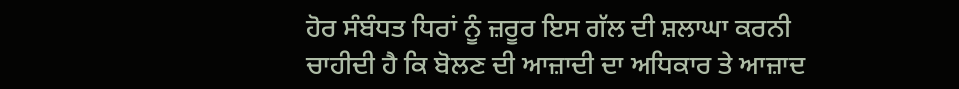ਹੋਰ ਸੰਬੰਧਤ ਧਿਰਾਂ ਨੂੰ ਜ਼ਰੂਰ ਇਸ ਗੱਲ ਦੀ ਸ਼ਲਾਘਾ ਕਰਨੀ ਚਾਹੀਦੀ ਹੈ ਕਿ ਬੋਲਣ ਦੀ ਆਜ਼ਾਦੀ ਦਾ ਅਧਿਕਾਰ ਤੇ ਆਜ਼ਾਦ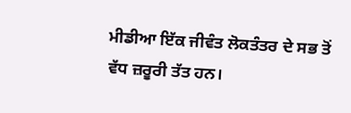ਮੀਡੀਆ ਇੱਕ ਜੀਵੰਤ ਲੋਕਤੰਤਰ ਦੇ ਸਭ ਤੋਂ ਵੱਧ ਜ਼ਰੂਰੀ ਤੱਤ ਹਨ।